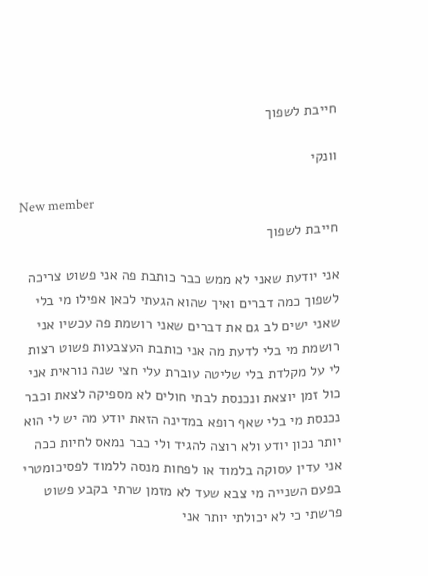חייבת לשפוך

וונקי

New member
חייבת לשפוך

אני יודעת שאני לא ממש כבר כותבת פה אני פשוט צריכה לשפוך כמה דברים ואיך שהוא הגעתי לכאן אפילו מי בלי שאני ישים לב גם את דברים שאני רושמת פה עכשיו אני רושמת מי בלי לדעת מה אני כותבת העצבעות פשוט רצות לי על מקלדת בלי שליטה עוברת עלי חצי שנה נוראית אני כול זמן יוצאת ונכנסת לבתי חולים לא מספיקה לצאת וכבר נכנסת מי בלי שאף רופא במדינה הזאת יודע מה יש לי הוא יותר נכון יודע ולא רוצה להגיד ולי כבר נמאס לחיות ככה אני עדין עסוקה בלמוד או לפחות מנסה ללמוד לפסיכומטרי בפעם השנייה מי צבא שעד לא מזמן שרתי בקבע פשוט פרשתי כי לא יכולתי יותר אני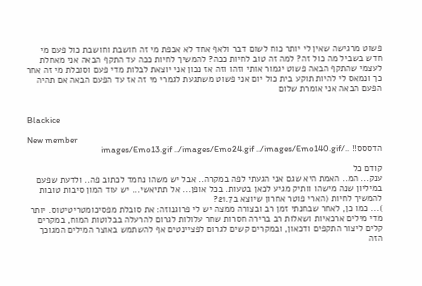פשוט מרגישה שאין לי יותר כוח לשום דבר ולאף אחד לא אכפת מי זה חושבת וחושבת כול פעם מי חדש בשביל מה כול זה? למה זה טוב לחיות ככה? להמשיך לחיות ככה עד התקף הבאה אני מאחלת לעצמי שהתקף הבאה פשוט יגמור אותי וזהו וזה אז נכון אני יוצאת לבלות מדי פעם וסובלת מי זה אחר כך ונמאס לי להיות תוקע בית כול יום אני פשוט משתגעת לגמרי מי זה אז עד הפעם הבאה אם תהיה הפעם הבאה אני אומרת שלום


Blackice

New member
הדססס!! ../images/Emo13.gif ../images/Emo24.gif ../images/Emo140.gif

קודם כל
ענק... המ.. האמת היא שגם אני הגעתי לפה במקרה.. אבל יש משהו נחמד לכתוב פה.. ולדעת שפעם במיליון שנה מישהו וותיק מגיע לכאן בטעות. בכל אופן... אל תתיאשי... יש עוד המון סיבות טובות להמשיך לחיות (הארי פוטר אחרון שיוצא ב21.7?
)... כמו כן, לאחר שבחנתי זמן רב ובצורה ממצה יש לי פרוגנוזה: את סובלת מפסיכומטריטיטוס. יותר מדי מילים ארכאיות ושאלות רב ברירה חסרות שחר עלולות לגרום להרעלה בבלוטות המוח, במקרים קלים ליצור התקפים ודכאון, ובמקרים קשים לגרום לפציינטים אף להשתמש באוצר המילים המגוכך הזה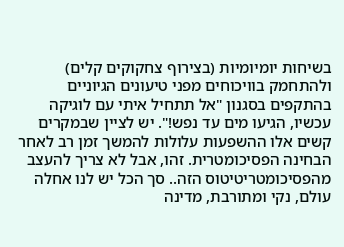בשיחות יומיומיות (בצירוף צחקוקים קלים) ולהתחמק בוויכוחים מפני טיעונים הגיוניים בהתקפים בסגנון "אל תתחיל איתי עם לוגיקה עכשיו, הגיעו מים עד נפש!". יש לציין שבמקרים קשים אלו ההשפעות עלולות להמשך זמן רב לאחר הבחינה הפסיכומטרית. זהו, אבל לא צריך להעצב מהפסיכומטריטיטוס הזה.. סך הכל יש לנו אחלה עולם, נקי ומתורבת, מדינה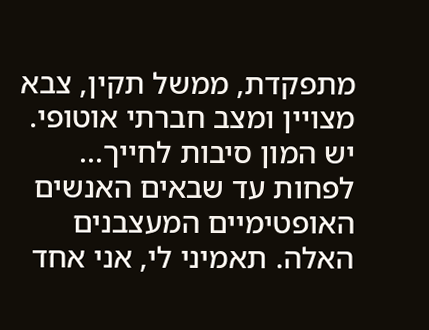מתפקדת, ממשל תקין, צבא מצויין ומצב חברתי אוטופי. יש המון סיבות לחייך... לפחות עד שבאים האנשים האופטימיים המעצבנים האלה. תאמיני לי, אני אחד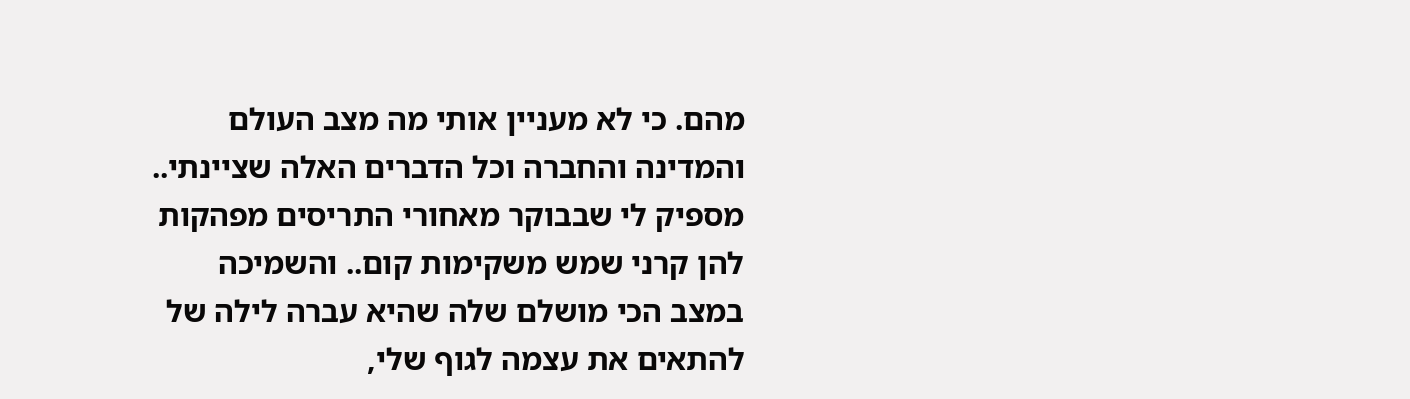מהם. כי לא מעניין אותי מה מצב העולם והמדינה והחברה וכל הדברים האלה שציינתי.. מספיק לי שבבוקר מאחורי התריסים מפהקות להן קרני שמש משקימות קום.. והשמיכה במצב הכי מושלם שלה שהיא עברה לילה של להתאים את עצמה לגוף שלי,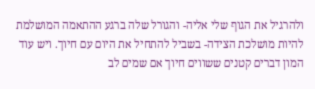ולהרגיל את הגוף שלי אליה- והגורל שלה ברגע ההתאמה המושלמת להיות מושלכת הצידה- בשביל להתחיל את היום עם חיוך. ויש עוד המון דברים קטנים ששווים חיוך אם שמים לב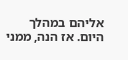אליהם במהלך היום. אז הנה, ממני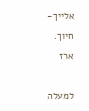אלייך-
חיוך.
ארז

למעלה